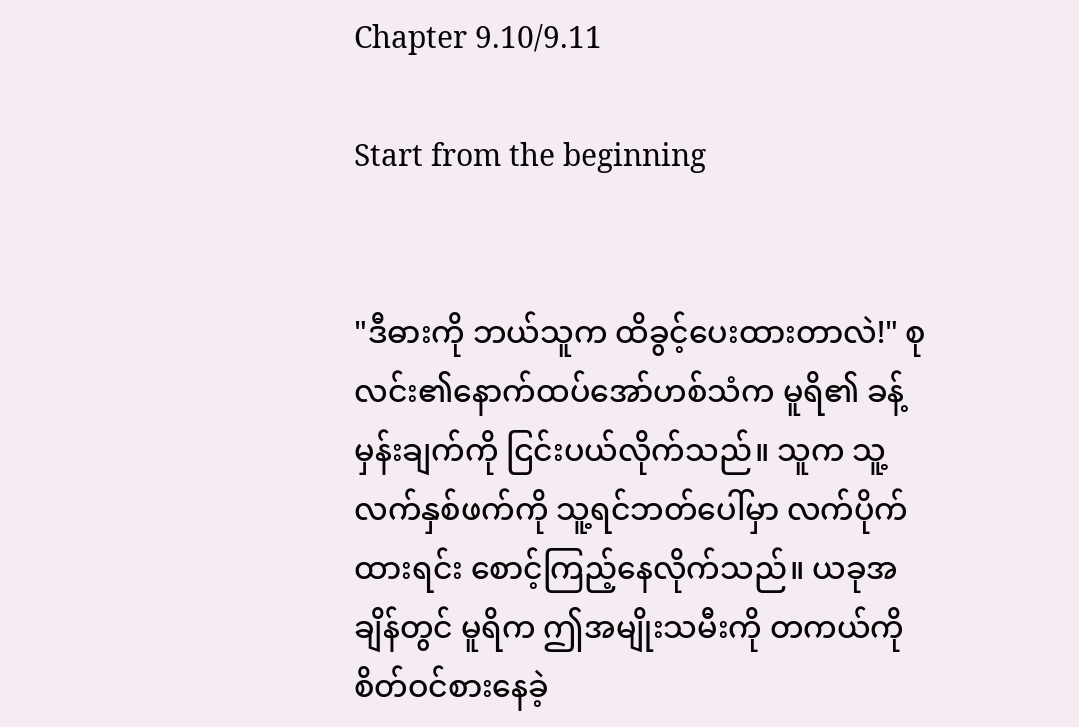Chapter 9.10/9.11

Start from the beginning


"ဒီဓားကို ဘယ်သူက ထိခွင့်ပေးထားတာလဲ!" စုလင်း၏နောက်ထပ်အော်ဟစ်သံက မူရိ၏ ခန့်မှန်းချက်ကို ငြင်းပယ်လိုက်သည်။ သူက သူ့လက်နှစ်ဖက်ကို သူ့ရင်ဘတ်ပေါ်မှာ လက်ပိုက်ထားရင်း စောင့်ကြည့်နေလိုက်သည်။ ယခုအချိန်တွင် မူရိက ဤအမျိုးသမီးကို တကယ်ကို စိတ်ဝင်စားနေခဲ့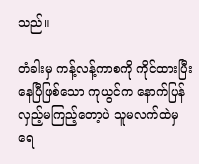သည်။

တံခါးမှ ကန့်လန့်ကာစကို ကိုင်ထားပြီးနေပြီဖြစ်သော ကုယွင်က နောက်ပြန်လှည့်မကြည့်တော့ပဲ သူမလက်ထဲမှ ရေ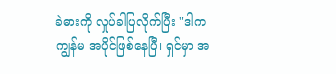ခဲဓားကို လှုပ်ခါပြလိုက်ပြီး "ဒါက ကျွန်မ အပိုင်ဖြစ်နေပြီ၊ ရှင်မှာ အ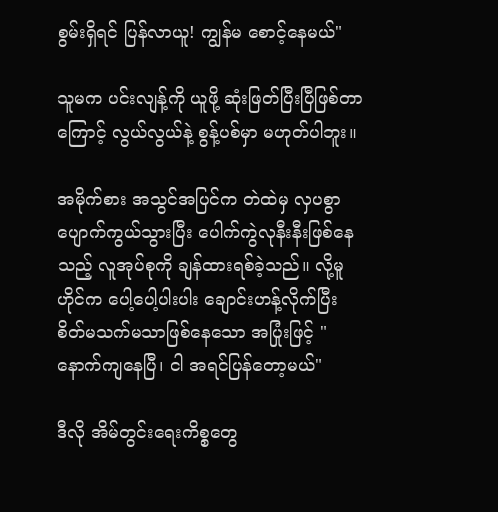စွမ်းရှိရင် ပြန်လာယူ! ကျွန်မ စောင့်နေမယ်"

သူမက ပင်းလျန့်ကို ယူဖို့ ဆုံးဖြတ်ပြီးပြီဖြစ်တာကြောင့် လွယ်လွယ်နဲ့ စွန့်ပစ်မှာ မဟုတ်ပါဘူး။

အမိုက်စား အသွင်အပြင်က တဲထဲမှ လှပစွာ ပျောက်ကွယ်သွားပြီး ပေါက်ကွဲလုနီးနီးဖြစ်နေသည့် လူအုပ်စုကို ချန်ထားရစ်ခဲ့သည်။ လို့မူဟိုင်က ပေါ့ပေါ့ပါးပါး ချောင်းဟန့်လိုက်ပြီး စိတ်မသက်မသာဖြစ်နေသော အပြုံးဖြင့် "နောက်ကျနေပြီ၊ ငါ အရင်ပြန်တော့မယ်"

ဒီလို အိမ်တွင်းရေးကိစ္စတွေ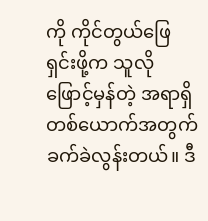ကို ကိုင်တွယ်ဖြေရှင်းဖို့က သူလို ဖြောင့်မှန်တဲ့ အရာရှိတစ်ယောက်အတွက် ခက်ခဲလွန်းတယ်။ ဒီ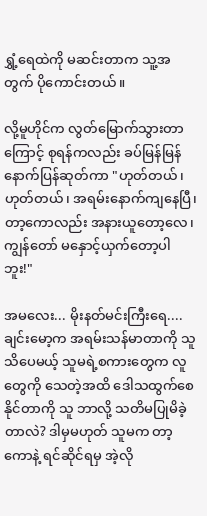ရွှံ့ရေထဲကို မဆင်းတာက သူ့အတွက် ပိုကောင်းတယ်။

လို့မူဟိုင်က လွတ်မြောက်သွားတာကြောင့် စုရန်ကလည်း ခပ်မြန်မြန် နောက်ပြန်ဆုတ်ကာ "ဟုတ်တယ်၊ ဟုတ်တယ်၊ အရမ်းနောက်ကျနေပြီ၊ တာ့ကောလည်း အနားယူတော့လေ၊ ကျွန်တော် မနှောင့်ယှက်တော့ပါဘူး!"

အမလေး... မိုးနတ်မင်းကြီးရေ.... ချင်းမော့က အရမ်းသန်မာတာကို သူ သိပေမယ့် သူမရဲ့စကားတွေက လူတွေကို သေတဲ့အထိ ဒေါသထွက်စေနိုင်တာကို သူ ဘာလို့ သတိမပြုမိခဲ့တာလဲ? ဒါမှမဟုတ် သူမက တာ့ကောနဲ့ ရင်ဆိုင်ရမှ အဲ့လို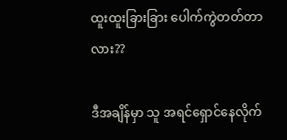ထူးထူးခြားခြား ပေါက်ကွဲတတ်တာလား??

ဒီအချိန်မှာ သူ အရင်ရှောင်နေလိုက်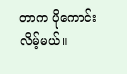တာက ပိုကောင်းလိမ့်မယ်။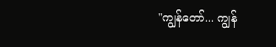"ကျွန်တော်... ကျွန်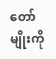တော်မျိုးကို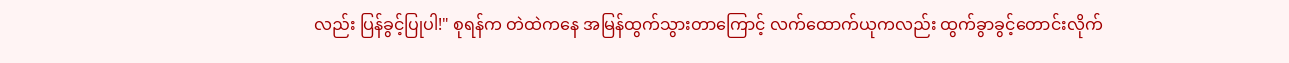လည်း ပြန်ခွင့်ပြုပါ!" စုရန်က တဲထဲကနေ အမြန်ထွက်သွားတာကြောင့် လက်ထောက်ယုကလည်း ထွက်ခွာခွင့်တောင်းလိုက်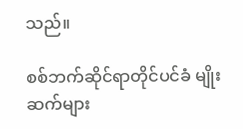သည်။

စစ်ဘက်ဆိုင်ရာတိုင်ပင်ခံ မျိုးဆက်များ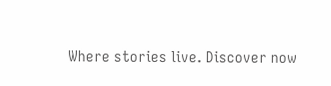Where stories live. Discover now